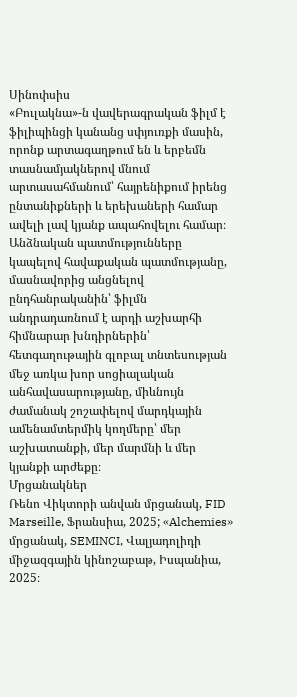Սինոփսիս
«Բուլակնա»-ն վավերագրական ֆիլմ է ֆիլիպինցի կանանց սփյուռքի մասին, որոնք արտագաղթում են և երբեմն տասնամյակներով մնում արտասահմանում՝ հայրենիքում իրենց ընտանիքների և երեխաների համար ավելի լավ կյանք ապահովելու համար։ Անձնական պատմությունները կապելով հավաքական պատմությանը, մասնավորից անցնելով ընդհանրականին՝ ֆիլմն անդրադառնում է արդի աշխարհի հիմնարար խնդիրներին՝ հետգաղութային գլոբալ տնտեսության մեջ առկա խոր սոցիալական անհավասարությանը, միևնույն ժամանակ շոշափելով մարդկային ամենամտերմիկ կողմերը՝ մեր աշխատանքի, մեր մարմնի և մեր կյանքի արժեքը։
Մրցանակներ
Ռենո Վիկտորի անվան մրցանակ, FID Marseille, Ֆրանսիա, 2025; «Alchemies» մրցանակ, SEMINCI, Վալյադոլիդի միջազգային կինոշաբաթ, Իսպանիա, 2025։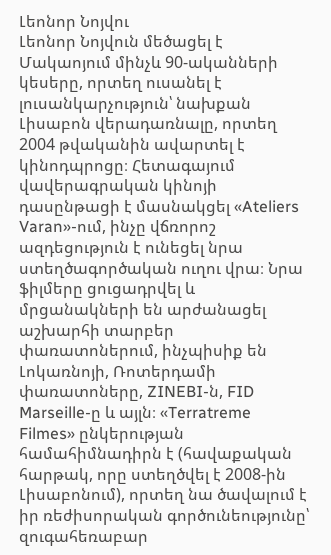Լեոնոր Նոյվու
Լեոնոր Նոյվուն մեծացել է Մակաոյում մինչև 90-ականների կեսերը, որտեղ ուսանել է լուսանկարչություն՝ նախքան Լիսաբոն վերադառնալը, որտեղ 2004 թվականին ավարտել է կինոդպրոցը։ Հետագայում վավերագրական կինոյի դասընթացի է մասնակցել «Ateliers Varan»-ում, ինչը վճռորոշ ազդեցություն է ունեցել նրա ստեղծագործական ուղու վրա։ Նրա ֆիլմերը ցուցադրվել և մրցանակների են արժանացել աշխարհի տարբեր փառատոներում, ինչպիսիք են Լոկառնոյի, Ռոտերդամի փառատոները, ZINEBI-ն, FID Marseille-ը և այլն։ «Terratreme Filmes» ընկերության համահիմնադիրն է (հավաքական հարթակ, որը ստեղծվել է 2008-ին Լիսաբոնում), որտեղ նա ծավալում է իր ռեժիսորական գործունեությունը՝ զուգահեռաբար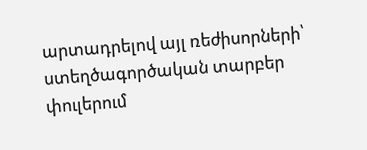արտադրելով այլ ռեժիսորների՝ ստեղծագործական տարբեր փուլերում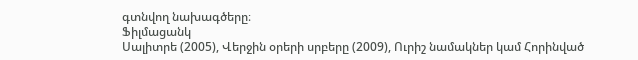գտնվող նախագծերը։
Ֆիլմացանկ
Սալիտրե (2005), Վերջին օրերի սրբերը (2009), Ուրիշ նամակներ կամ Հորինված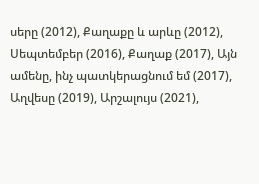սերը (2012), Քաղաքը և արևը (2012), Սեպտեմբեր (2016), Քաղաք (2017), Այն ամենը, ինչ պատկերացնում եմ (2017), Աղվեսը (2019), Արշալույս (2021),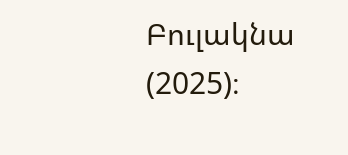Բուլակնա (2025)։